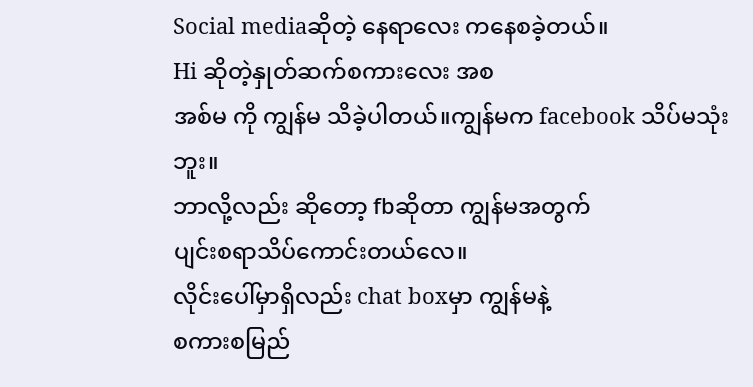Social mediaဆိုတဲ့ နေရာလေး ကနေစခဲ့တယ်။
Hi ဆိုတဲ့နှုတ်ဆက်စကားလေး အစ
အစ်မ ကို ကျွန်မ သိခဲ့ပါတယ်။ကျွန်မက facebook သိပ်မသုံးဘူး။
ဘာလို့လည်း ဆိုတော့ fbဆိုတာ ကျွန်မအတွက်
ပျင်းစရာသိပ်ကောင်းတယ်လေ။
လိုင်းပေါ်မှာရှိလည်း chat boxမှာ ကျွန်မနဲ့
စကားစမြည်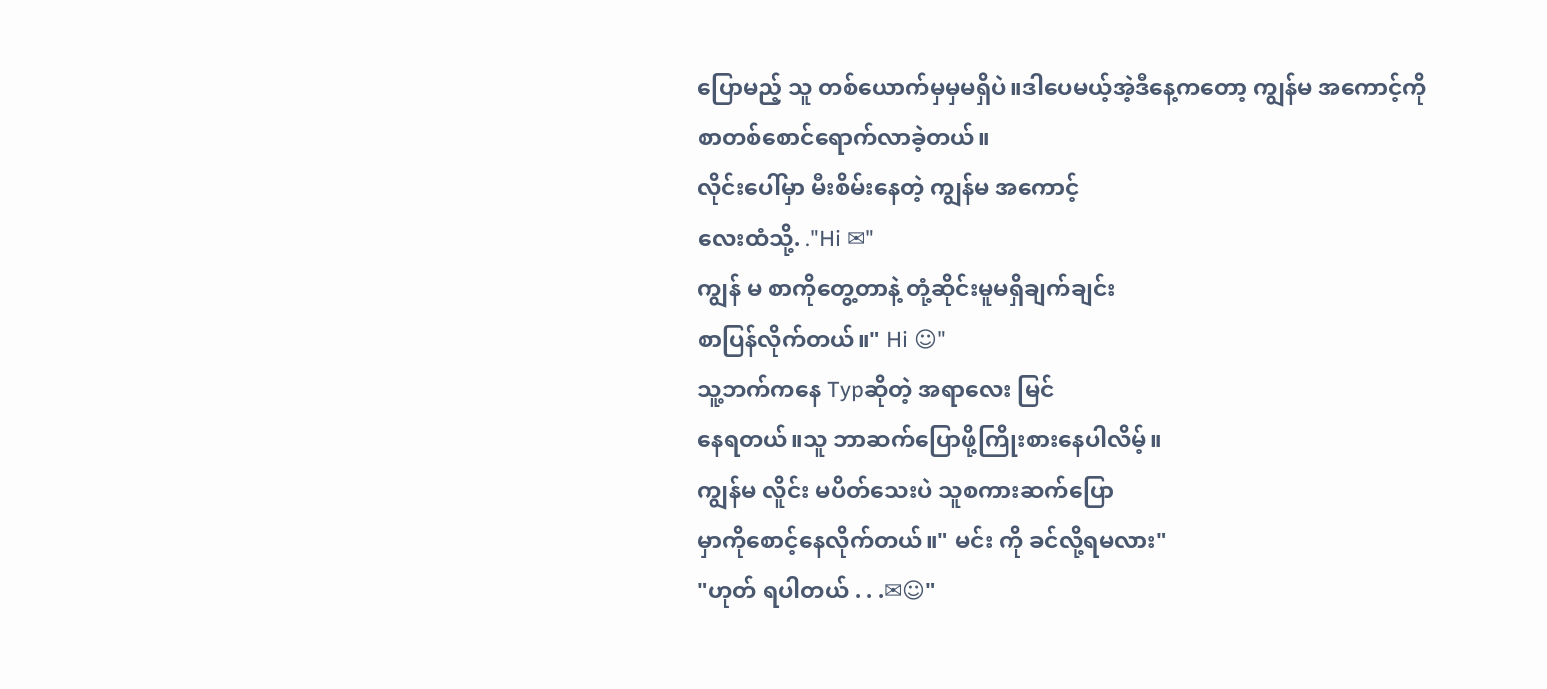ပြောမည့် သူ တစ်ယောက်မှမှမရှိပဲ။ဒါပေမယ့်အဲ့ဒီနေ့ကတော့ ကျွန်မ အကောင့်ကို
စာတစ်စောင်ရောက်လာခဲ့တယ်။
လိုင်းပေါ်မှာ မီးစိမ်းနေတဲ့ ကျွန်မ အကောင့်
လေးထံသို့. ."Hi ✉"
ကျွန် မ စာကိုတွေ့တာနဲ့ တုံ့ဆိုင်းမူမရှိချက်ချင်း
စာပြန်လိုက်တယ်။" Hi ☺"
သူ့ဘက်ကနေ Typဆိုတဲ့ အရာလေး မြင်
နေရတယ်။သူ ဘာဆက်ပြောဖို့ကြိုးစားနေပါလိမ့်။
ကျွန်မ လိူင်း မပိတ်သေးပဲ သူစကားဆက်ပြော
မှာကိုစောင့်နေလိုက်တယ်။" မင်း ကို ခင်လို့ရမလား"
"ဟုတ် ရပါတယ် . . .✉☺"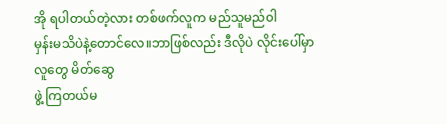အို ရပါတယ်တဲ့လား တစ်ဖက်လူက မည်သူမည်၀ါ
မှန်းမသိပဲနဲ့တောင်လေ။ဘာဖြစ်လည်း ဒီလိုပဲ လိုင်းပေါ်မှာလူတွေ မိတ်ဆွေ
ဖွဲ့ ကြတယ်မ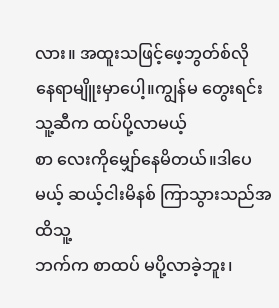လား။ အထူးသဖြင့်ဖေ့ဘွတ်စ်လို
နေရာမျိူးမှာပေါ့။ကျွန်မ တွေးရင်း သူ့ဆီက ထပ်ပို့လာမယ့်
စာ လေးကိုမျှော်နေမိတယ်။ဒါပေမယ့် ဆယ့်ငါးမိနစ် ကြာသွားသည်အထိသူ့
ဘက်က စာထပ် မပို့လာခဲ့ဘူး၊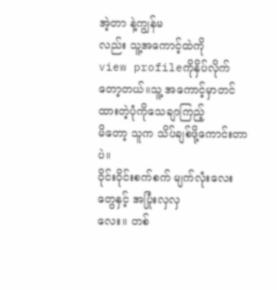အဲ့တာ နဲ့ကျွန်မ
လည်း သူ့အကောင့်ထဲကို
view profileကိုနှိပ်လိုက်တော့တယ်။သူ့ အကောင့်မှာတင်ထားတဲ့ပုံကိုသေချာကြည့်
မိတော့ သူက သိပ်ချစ်ဖို့ကောင်းတာပဲ။
၀ိုင်း၀ိုင်းစက်စက် မျက်လုံးလေးတွေနှင့် အပြုံးလှလှ
လေး။ တစ်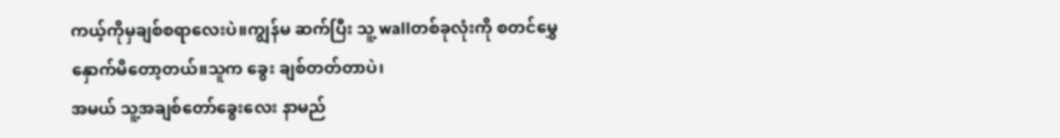ကယ့်ကိုမှချစ်စရာလေးပဲ။ကျွန်မ ဆက်ပြီး သူ့ wallတစ်ခုလုံးကို စတင်မွှေ
နှောက်မိတော့တယ်။သူက ခွေး ချစ်တတ်တာပဲ၊
အမယ် သူ့အချစ်တော်ခွေးလေး နာမည်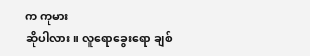က ကုမား
ဆိုပါလား။ လူရောခွေးရော ချစ်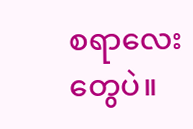စရာလေးတွေပဲ။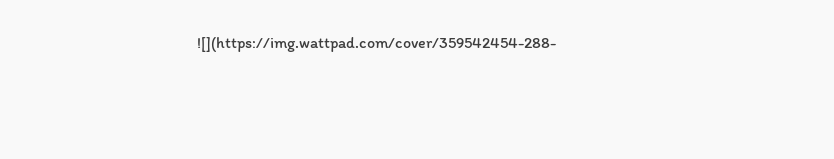![](https://img.wattpad.com/cover/359542454-288-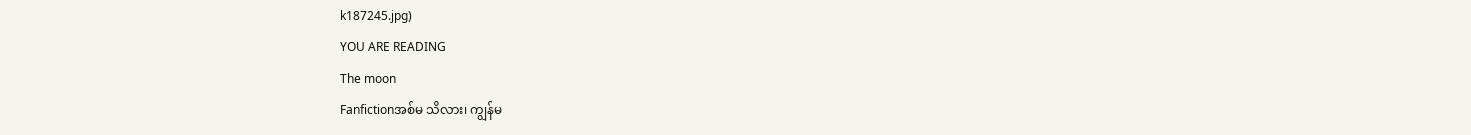k187245.jpg)
YOU ARE READING
The moon
Fanfictionအစ်မ သိလား၊ ကျွန်မ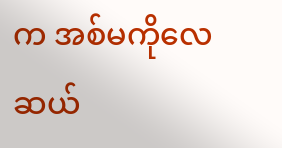က အစ်မကိုလေ ဆယ်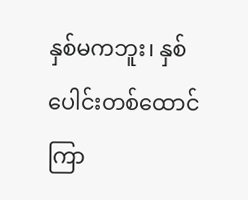နှစ်မကဘူး၊ နှစ်ပေါင်းတစ်ထောင်ကြာ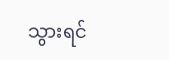သွားရင်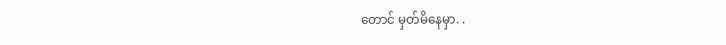တောင် မှတ်မိနေမှာ. .